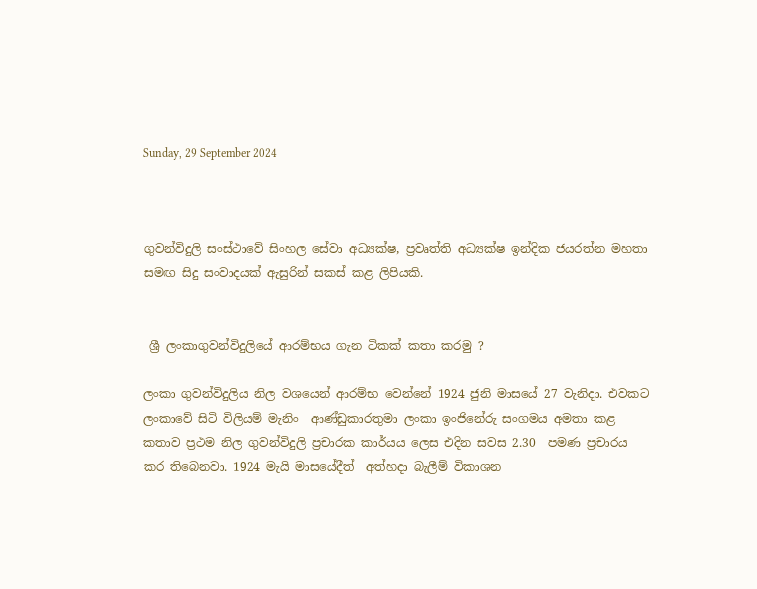Sunday, 29 September 2024



ගුවන්විදුලි සංස්ථාවේ සිංහල සේවා අධ්‍යක්ෂ, ප්‍රවෘත්ති අධ්‍යක්ෂ ඉන්දික ජයරත්න මහතා සමඟ සිදු සංවාදයක් ඇසුරින් සකස් කළ ලිපියකි.


 ශ්‍රී ලංකාගුවන්විදුලියේ ආරම්භය ගැන ටිකක් කතා කරමු ?

ලංකා ගුවන්විදුලිය නිල වශයෙන් ආරම්භ වෙන්නේ 1924 ජුනි මාසයේ 27 වැනිදා. එවකට ලංකාවේ සිටි විලියම් මැනිං  ආණ්ඩුකාරතුමා ලංකා ඉංජිනේරු සංගමය අමතා කළ කතාව ප්‍රථම නිල ගුවන්විදුලි ප්‍රචාරක කාර්යය ලෙස එදින සවස 2.30  පමණ ප්‍රචාරය කර තිබෙනවා. 1924 මැයි මාසයේදීත්  අත්හදා බැලීම් විකාශන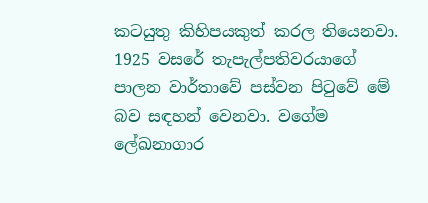කටයුතු කිහිපයකුත් කරල තියෙනවා. 1925 වසරේ තැපැල්පතිවරයාගේ පාලන වාර්තාවේ පස්වන පිටුවේ මේ බව සඳහන් වෙනවා. වගේම ලේඛනාගාර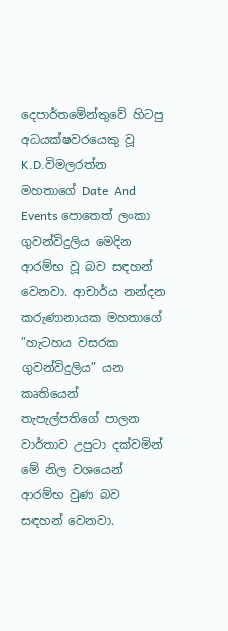දෙපාර්තමේන්තුවේ හිටපු අධයක්ෂවරයෙකු වූ K.D.විමලරත්න මහතාගේ Date  And Events පොතෙත් ලංකා ගුවන්විදුලිය මෙදින ආරම්භ වූ බව සඳහන් වෙනවා. ආචාර්ය නන්දන කරුණානායක මහතාගේ ”හැටහය වසරක ගුවන්විදුලිය” යන කෘතියෙන්  තැපැල්පතිගේ පාලන වාර්තාව උපුටා දක්වමින් මේ නිල වශයෙන් ආරම්භ වුණ බව සඳහන් වෙනවා.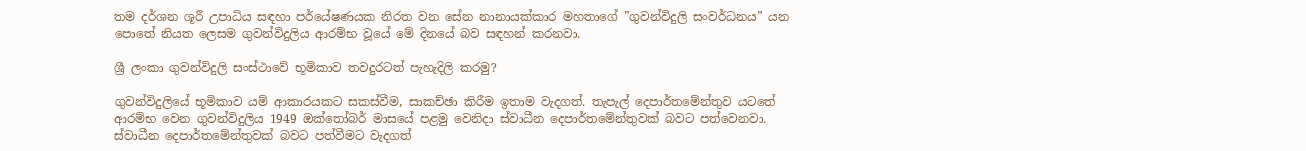තම දර්ශන ශූරී උපාධිය සඳහා පර්යේෂණයක නිරත වන සේන නානායක්කාර මහතාගේ ”ගුවන්විදුලි සංවර්ධනය” යන පොතේ නියත ලෙසම ගුවන්විදුලිය ආරම්භ වූයේ මේ දිනයේ බව සඳහන් කරනවා.

ශ්‍රී ලංකා ගුවන්විදුලි සංස්ථාවේ භූමිකාව තවදුරටත් පැහැදිලි කරමු?

ගුවන්විදුලියේ භූමිකාව යම් ආකාරයකට සකස්වීම, සාකච්ඡා කිරීම ඉතාම වැදගත්. තැපැල් දෙපාර්තමේන්තුව යටතේ ආරම්භ වෙන ගුවන්විදුලිය 1949 ඔක්තෝබර් මාසයේ පළමු වෙනිදා ස්වාධීන දෙපාර්තමේන්තුවක් බවට පත්වෙනවා. ස්වාධීන දෙපාර්තමේන්තුවක් බවට පත්වීමට වැදගත්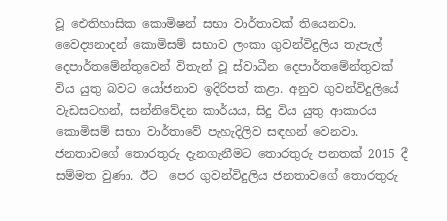වූ ඓතිහාසික කොමිෂන් සභා වාර්තාවක් තියෙනවා. වෛද්‍යනාදන් කොමිසම් සභාව ලංකා ගුවන්විදුලිය තැපැල් දෙපාර්තමේන්තුවෙන් විතැන් වූ ස්වාධීන දෙපාර්තමේන්තුවක් විය යුතු බවට යෝජනාව ඉදිරිපත් කළා. අනුව ගුවන්විදුලියේ වැඩසටහන්, සන්නිවේදන කාර්යය, සිදු විය යුතු ආකාරය කොමිසම් සභා වාර්තාවේ පැහැදිලිව සඳහන් වෙනවා. ජනතාවගේ තොරතුරු දැනගැනීමට තොරතුරු පනතක් 2015 දී සම්මත වුණා. ඊට  පෙර ගුවන්විදුලිය ජනතාවගේ තොරතුරු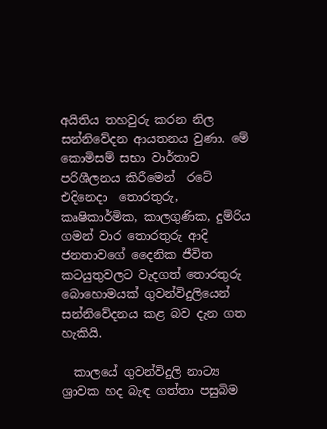අයිතිය තහවුරු කරන නිල සන්නිවේදන ආයතනය වුණා. මේ කොමිසම් සභා වාර්තාව පරිශීලනය කිරීමෙන්  රටේ එදිනෙදා  තොරතුරු, කෘෂිකාර්මික, කාලගුණික, දුම්රිය ගමන් වාර තොරතුරු ආදි ජනතාවගේ දෛනික ජීවිත කටයුතුවලට වැදගත් තොරතුරු බොහොමයක් ගුවන්විදුලියෙන් සන්නිවේදනය කළ බව දැන ගත හැකියි.

  කාලයේ ගුවන්විදුලි නාට්‍ය ශ්‍රාවක හද බැඳ ගත්තා පසුබිම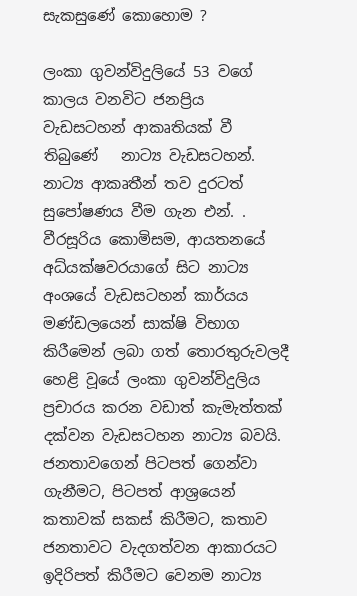සැකසුණේ කොහොම ?

ලංකා ගුවන්විදුලියේ 53 වගේ කාලය වනවිට ජනප්‍රිය වැඩසටහන් ආකෘතියක් වී තිබුණේ   නාට්‍ය වැඩසටහන්. නාට්‍ය ආකෘතීන් තව දුරටත් සුපෝෂණය වීම ගැන එන්. . වීරසූරිය කොමිසම, ආයතනයේ අධ්යක්ෂවරයාගේ සිට නාට්‍ය අංශයේ වැඩසටහන් කාර්යය මණ්ඩලයෙන් සාක්ෂි විභාග කිරීමෙන් ලබා ගත් තොරතුරුවලදී හෙළි වූයේ ලංකා ගුවන්විදුලිය ප්‍රචාරය කරන වඩාත් කැමැත්තක් දක්වන වැඩසටහන නාට්‍ය බවයි. ජනතාවගෙන් පිටපත් ගෙන්වා ගැනීමට, පිටපත් ආශ්‍රයෙන් කතාවක් සකස් කිරීමට, කතාව ජනතාවට වැදගත්වන ආකාරයට ඉදිරිපත් කිරීමට වෙනම නාට්‍ය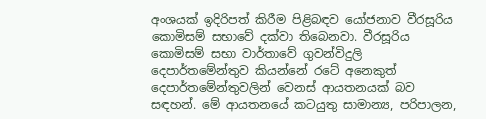අංශයක් ඉදිරිපත් කිරීම පිළිබඳව යෝජනාව වීරසූරිය කොමිසම් සභාවේ දක්වා තිබෙනවා. වීරසූරිය කොමිසම් සභා වාර්තාවේ ගුවන්විදුලි දෙපාර්තමේන්තුව කියන්නේ රටේ අනෙකුත් දෙපාර්තමේන්තුවලින් වෙනස් ආයතනයක් බව සඳහන්. මේ ආයතනයේ කටයුතු සාමාන්‍ය, පරිපාලන,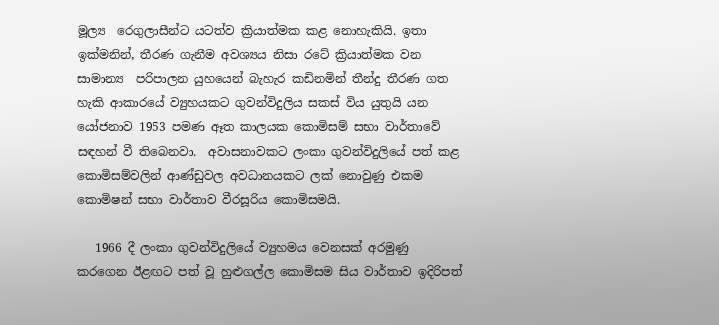මූල්‍ය  රෙගුලාසීන්ට යටත්ව ක්‍රියාත්මක කළ නොහැකියි. ඉතා ඉක්මනින්, තීරණ ගැනීම අවශ්‍යය නිසා රටේ ක්‍රියාත්මක වන සාමාන්‍ය  පරිපාලන යුහයෙන් බැහැර කඩිනමින් තීන්දු තීරණ ගත හැකි ආකාරයේ ව්‍යුහයකට ගුවන්විදුලිය සකස් විය යුතුයි යන යෝජනාව 1953 පමණ ඈත කාලයක කොමිසම් සභා වාර්තාවේ සඳහන් වී තිබෙනවා.  අවාසනාවකට ලංකා ගුවන්විදුලියේ පත් කළ කොමිසම්වලින් ආණ්ඩුවල අවධානයකට ලක් නොවුණු එකම කොමිෂන් සභා වාර්තාව වීරසූරිය කොමිසමයි.

   1966 දී ලංකා ගුවන්විදුලියේ ව්‍යුහමය වෙනසක් අරමුණු කරගෙන ඊළඟට පත් වූ හුළුගල්ල කොමිසම සිය වාර්තාව ඉදිරිපත්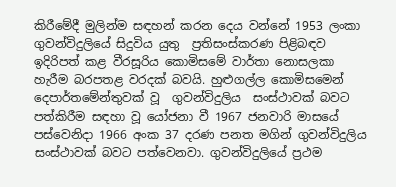කිරීමේදී මුලින්ම සඳහන් කරන දෙය වන්නේ 1953 ලංකා ගුවන්විදුලියේ සිදුවිය යුතු  ප්‍රතිසංස්කරණ පිළිබඳව ඉදිරිපත් කළ වීරසූරිය කොමිසමේ වාර්තා නොසලකා හැරීම බරපතළ වරදක් බවයි. හුළුගල්ල කොමිසමෙන් දෙපාර්තමේන්තුවක් වූ  ගුවන්විදුලිය  සංස්ථාවක් බවට පත්කිරීම සඳහා වූ යෝජනා වී 1967 ජනවාරි මාසයේ  පස්වෙනිදා 1966 අංක 37 දරණ පනත මගින් ගුවන්විදුලිය සංස්ථාවක් බවට පත්වෙනවා. ගුවන්විදුලියේ ප්‍රථම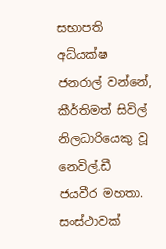සභාපති අධ්යක්ෂ ජනරාල් වන්නේ, කීර්තිමත් සිවිල් නිලධාරියෙකු වූ නෙවිල්.ඩී ජයවීර මහතා. සංස්ථාවක්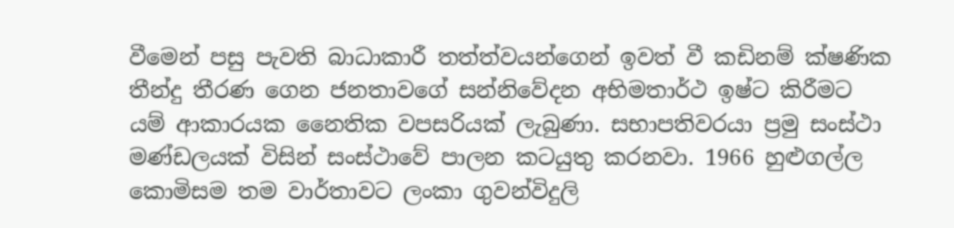වීමෙන් පසු පැවති බාධාකාරී තත්ත්වයන්ගෙන් ඉවත් වී කඩිනම් ක්ෂණික තීන්දු තීරණ ගෙන ජනතාවගේ සන්නිවේදන අභිමතාර්ථ ඉෂ්ට කිරීමට  යම් ආකාරයක නෛතික වපසරියක් ලැබුණා. සභාපතිවරයා ප්‍රමු සංස්ථා මණ්ඩලයක් විසින් සංස්ථාවේ පාලන කටයුතු කරනවා. 1966 හුළුගල්ල කොමිසම තම වාර්තාවට ලංකා ගුවන්විදුලි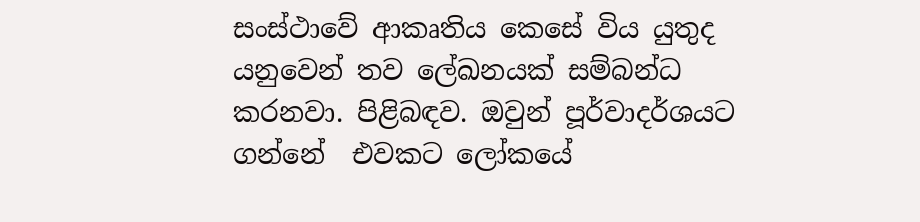සංස්ථාවේ ආකෘතිය කෙසේ විය යුතුද යනුවෙන් තව ලේඛනයක් සම්බන්ධ  කරනවා. පිළිබඳව. ඔවුන් පූර්වාදර්ශයට ගන්නේ  එවකට ලෝකයේ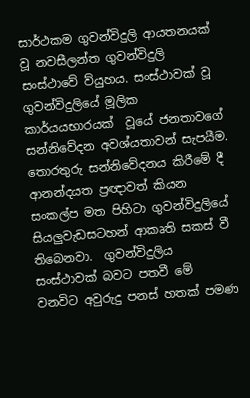සාර්ථකම ගුවන්විදුලි ආයතනයක් වූ නවසීලන්ත ගුවන්විදුලි සංස්ථාවේ ව්යුහය. සංස්ථාවක් වූ ගුවන්විදුලියේ මූලික කාර්යයභාරයක්  වූයේ ජනතාවගේ සන්නිවේදන අවශ්යතාවන් සැපයීම. තොරතුරු සන්නිවේදනය කිරීමේ දී ආනන්දයත ප්‍රඥාවත් කියන සංකල්ප මත පිහිටා ගුවන්විදුලියේ සියලුවැඩසටහන් ආකෘති සකස් වී තිබෙනවා.  ගුවන්විදුලිය සංස්ථාවක් බවට පතවී මේ වනවිට අවුරුදු පනස් හතක් පමණ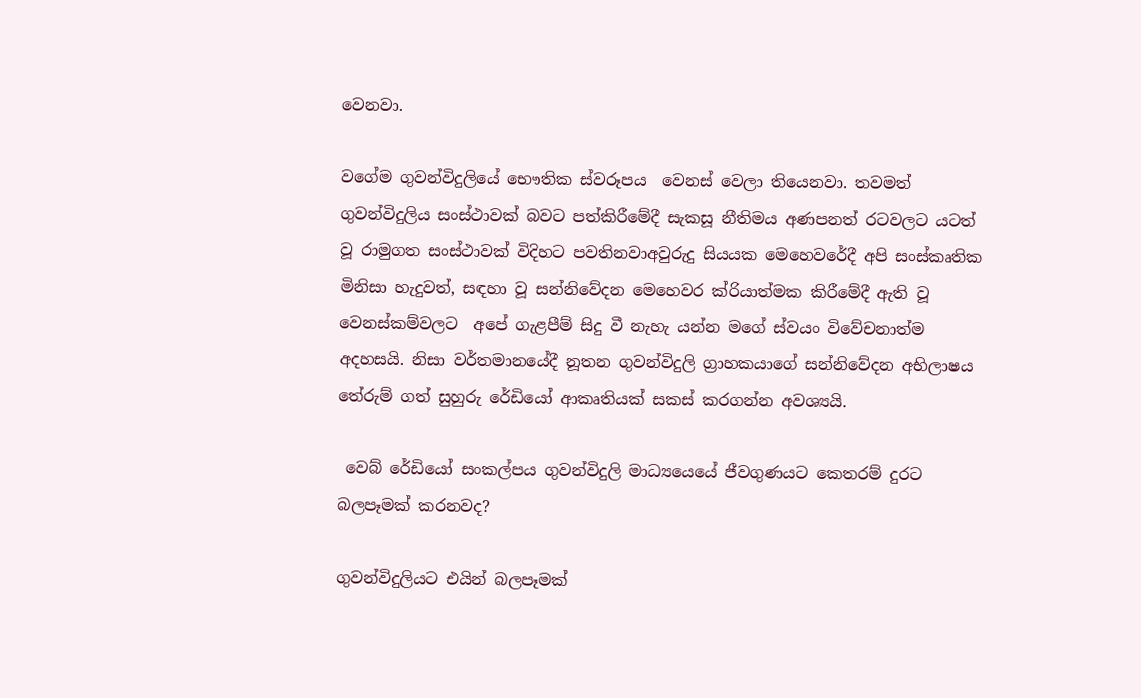වෙනවා.

වගේම ගුවන්විදුලියේ භෞතික ස්වරූපය  වෙනස් වෙලා තියෙනවා. තවමත් ගුවන්විදුලිය සංස්ථාවක් බවට පත්කිරීමේදී සැකසූ නීතිමය අණපනත් රටවලට යටත් වූ රාමුගත සංස්ථාවක් විදිහට පවතිනවාඅවුරුදු සියයක මෙහෙවරේදී අපි සංස්කෘතික මිනිසා හැදුවත්, සඳහා වූ සන්නිවේදන මෙහෙවර ක්රියාත්මක කිරීමේදී ඇති වූ වෙනස්කම්වලට  අපේ ගැළපීම් සිදු වී නැහැ යන්න මගේ ස්වයං විවේචනාත්ම අදහසයි. නිසා වර්තමානයේදී නූතන ගුවන්විදුලි ග්‍රාහකයාගේ සන්නිවේදන අභිලාෂය තේරුම් ගත් සුහුරු රේඩියෝ ආකෘතියක් සකස් කරගන්න අවශ්‍යයි.

 වෙබ් රේඩියෝ සංකල්පය ගුවන්විදුලි මාධ්‍යයෙයේ ජීවගුණයට කෙතරම් දුරට බලපෑමක් කරනවද?

ගුවන්විදුලියට එයින් බලපෑමක්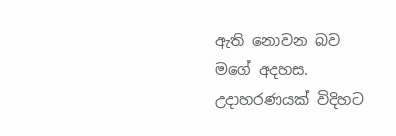ඇති නොවන බව මගේ අදහස. උදාහරණයක් විදිහට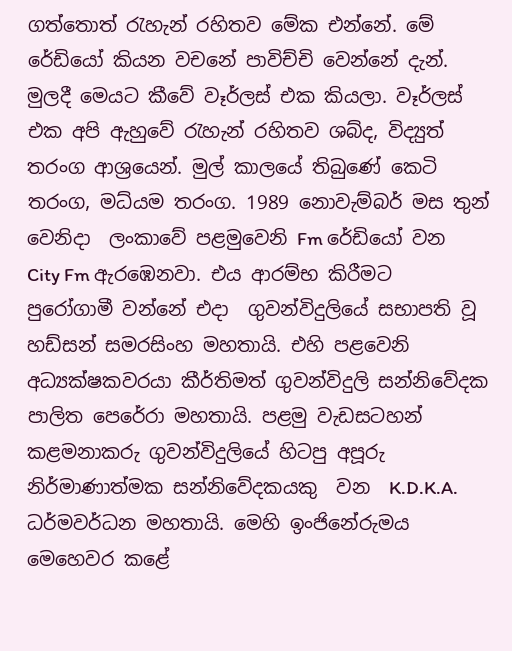ගත්තොත් රැහැන් රහිතව මේක එන්නේ. මේ රේඩියෝ කියන වචනේ පාවිච්චි වෙන්නේ දැන්. මුලදී මෙයට කීවේ වෑර්ලස් එක කියලා. වෑර්ලස් එක අපි ඇහුවේ රැහැන් රහිතව ශබ්ද, විද්‍යුත් තරංග ආශ්‍රයෙන්. මුල් කාලයේ තිබුණේ කෙටි තරංග, මධ්යම තරංග. 1989 නොවැම්බර් මස තුන් වෙනිදා  ලංකාවේ පළමුවෙනි Fm රේඩියෝ වන City Fm ඇරඹෙනවා. එය ආරම්භ කිරීමට පුරෝගාමී වන්නේ එදා  ගුවන්විදුලියේ සභාපති වූ හඩ්සන් සමරසිංහ මහතායි. එහි පළවෙනි අධ්‍යක්ෂකවරයා කීර්තිමත් ගුවන්විදුලි සන්නිවේදක පාලිත පෙරේරා මහතායි. පළමු වැඩසටහන් කළමනාකරු ගුවන්විදුලියේ හිටපු අපූරු නිර්මාණාත්මක සන්නිවේදකයකු  වන  K.D.K.A. ධර්මවර්ධන මහතායි. මෙහි ඉංජිනේරුමය මෙහෙවර කළේ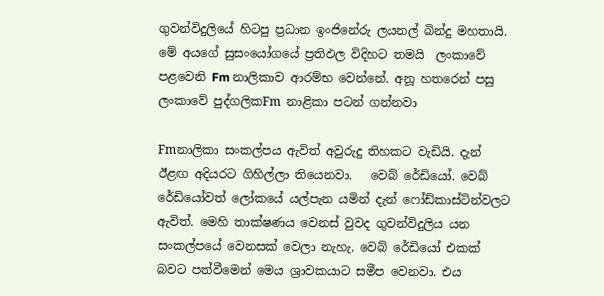ගුවන්විදුලියේ හිටපු ප්‍රධාන ඉංජිනේරු ලයනල් බින්දු මහතායි. මේ අයගේ සුසංයෝගයේ ප්‍රතිඵල විදිහට තමයි  ලංකාවේ පළවෙනි Fm නාලිකාව ආරම්භ වෙන්නේ. අනූ හතරෙන් පසු ලංකාවේ පුද්ගලිකFm නාළිකා පටන් ගන්නවා

Fmනාලිකා සංකල්පය ඇවිත් අවුරුදු තිහකට වැඩියි. දැන් ඊළඟ අදියරට ගිහිල්ලා තියෙනවා.   වෙබ් රේඩියෝ. වෙබ් රේඩියෝවත් ලෝකයේ යල්පැන යමින් දැන් ෆෝඩ්කාස්ටින්වලට  ඇවිත්. මෙහි තාක්ෂණය වෙනස් වුවද ගුවන්විදුලිය යන සංකල්පයේ වෙනසක් වෙලා නැහැ. වෙබ් රේඩියෝ එකක් බවට පත්වීමෙන් මෙය ශ්‍රාවකයාට සමීප වෙනවා. එය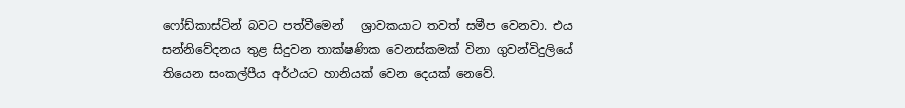ෆෝඩ්කාස්ටින් බවට පත්වීමෙන්   ශ්‍රාවකයාට තවත් සමීප වෙනවා. එය සන්නිවේදනය තුළ සිදුවන තාක්ෂණික වෙනස්කමක් විනා ගුවන්විදුලියේ තියෙන සංකල්පීය අර්ථයට හානියක් වෙන දෙයක් නෙවේ.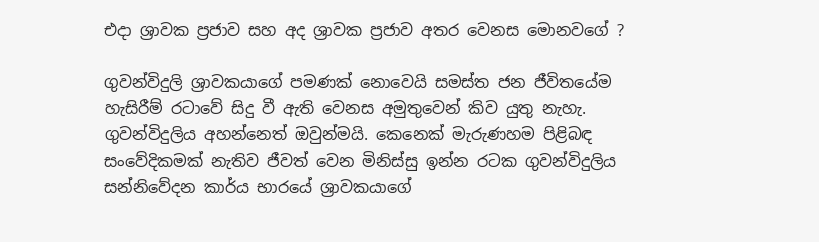එදා ශ්‍රාවක ප්‍රජාව සහ අද ශ්‍රාවක ප්‍රජාව අතර වෙනස මොනවගේ ?

ගුවන්විදුලි ශ්‍රාවකයාගේ පමණක් නොවෙයි සමස්ත ජන ජීවිතයේම හැසිරීම් රටාවේ සිදු වී ඇති වෙනස අමුතුවෙන් කිව යුතු නැහැ. ගුවන්විදුලිය අහන්නෙත් ඔවුන්මයි. කෙනෙක් මැරුණහම පිළිබඳ සංවේදිකමක් නැතිව ජීවත් වෙන මිනිස්සු ඉන්න රටක ගුවන්විදුලිය සන්නිවේදන කාර්ය භාරයේ ශ්‍රාවකයාගේ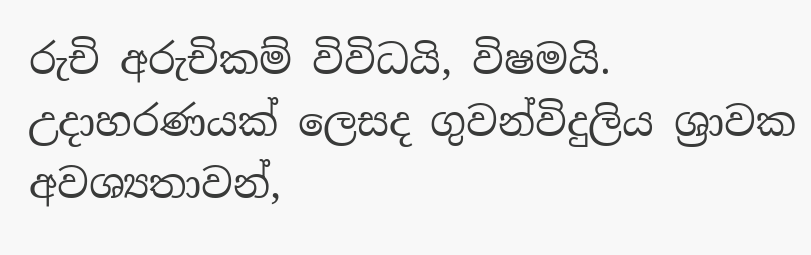රුචි අරුචිකම් විවිධයි, විෂමයි. උදාහරණයක් ලෙසද ගුවන්විදුලිය ශ්‍රාවක අවශ්‍යතාවන්,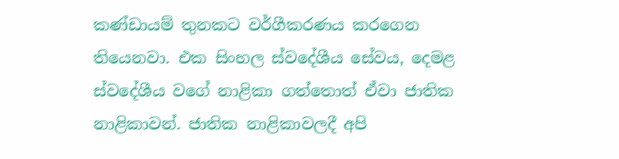කණ්ඩායම් තුනකට වර්ගීකරණය කරගෙන තියෙනවා. එක සිංහල ස්වදේශීය සේවය, දෙමළ ස්වදේශීය වගේ නාළිකා ගත්තොත් ඒවා ජාතික නාළිකාවන්. ජාතික නාළිකාවලදී අපි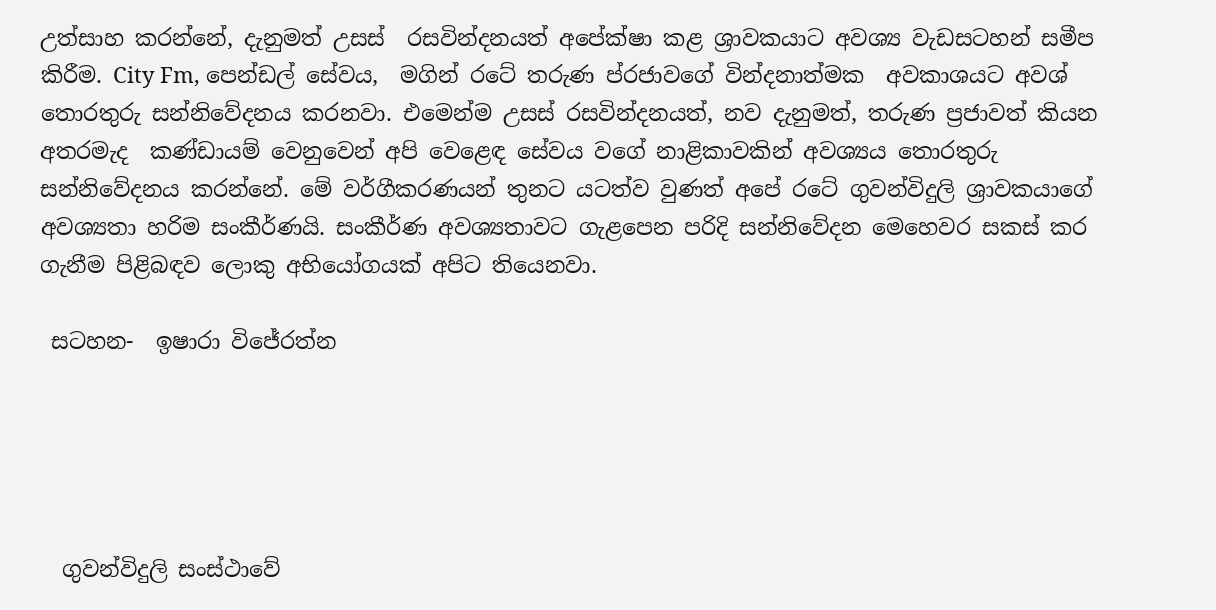උත්සාහ කරන්නේ, දැනුමත් උසස්  රසවින්දනයත් අපේක්ෂා කළ ශ්‍රාවකයාට අවශ්‍ය වැඩසටහන් සමීප කිරීම. City Fm, පෙන්ඩල් සේවය,  මගින් රටේ තරුණ ප්රජාවගේ වින්දනාත්මක  අවකාශයට අවශ් තොරතුරු සන්නිවේදනය කරනවා. එමෙන්ම උසස් රසවින්දනයත්, නව දැනුමත්, තරුණ ප්‍රජාවත් කියන අතරමැද  කණ්ඩායම් වෙනුවෙන් අපි වෙළෙඳ සේවය වගේ නාළිකාවකින් අවශ්‍යය තොරතුරු සන්නිවේදනය කරන්නේ. මේ වර්ගීකරණයන් තුනට යටත්ව වුණත් අපේ රටේ ගුවන්විදුලි ශ්‍රාවකයාගේ අවශ්‍යතා හරිම සංකීර්ණයි. සංකීර්ණ අවශ්‍යතාවට ගැළපෙන පරිදි සන්නිවේදන මෙහෙවර සකස් කර ගැනීම පිළිබඳව ලොකු අභියෝගයක් අපිට තියෙනවා.

 සටහන-  ඉෂාරා විජේරත්න





  ගුවන්විදුලි සංස්ථාවේ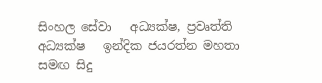සිංහල සේවා   අධ්‍යක්ෂ, ප්‍රවෘත්ති අධ්‍යක්ෂ   ඉන්දික ජයරත්න මහතා සමඟ සිදු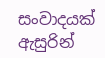සංවාදයක් ඇසුරින්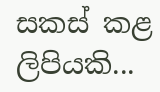සකස් කළ ලිපියකි...